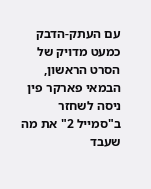עם העתק-הדבק כמעט מדויק של הסרט הראשון, הבמאי פארקר פין ניסה לשחזר ב"סמייל 2" את מה שעבד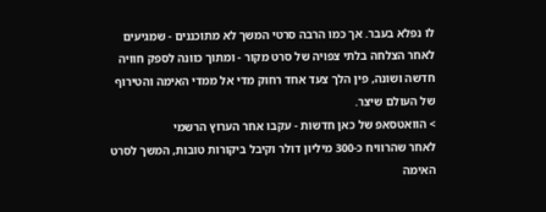לו נפלא בעבר. אך כמו הרבה סרטי המשך לא מתוכננים - שמגיעים לאחר הצלחה בלתי צפויה של סרט מקור - ומתוך כוונה לספק חוויה חדשה ושונה, פין הלך צעד אחד רחוק מדי אל ממדי האימה והטירוף של העולם שיצר.
> הוואטסאפ של כאן חדשות - עקבו אחר הערוץ הרשמי
לאחר שהרוויח כ-300 מיליון דולר וקיבל ביקורות טובות, המשך לסרט האימה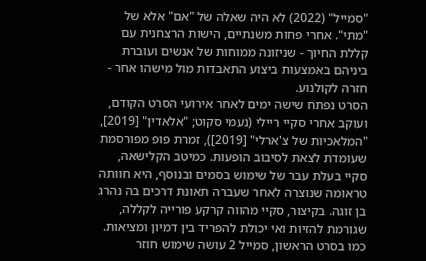"סמייל" (2022) לא היה שאלה של "אם" אלא של "מתי". אחרי פחות משנתיים, הישות הרצחנית עם קללת החיוך - שניזונה ממוחות של אנשים ועוברת ביניהם באמצעות ביצוע התאבדות מול מישהו אחר - חזרה לקולנוע.
הסרט נפתח שישה ימים לאחר אירועי הסרט הקודם, ועוקב אחרי סקיי ריילי (נעמי סקוט; "אלאדין" [2019], "המלאכיות של צ'ארלי" [2019]), זמרת פופ מפורסמת שעומדת לצאת לסיבוב הופעות. כמיטב הקלישאה, סקיי בעלת עבר של שימוש בסמים ובנוסף, היא חוותה טראומה שנוצרה לאחר שעברה תאונת דרכים בה נהרג בן זוגה. בקיצור, סקיי מהווה קרקע פורייה לקללה, שגורמת להזיות ואי יכולת להפריד בין דמיון ומציאות.
כמו בסרט הראשון, סמייל 2 עושה שימוש חוזר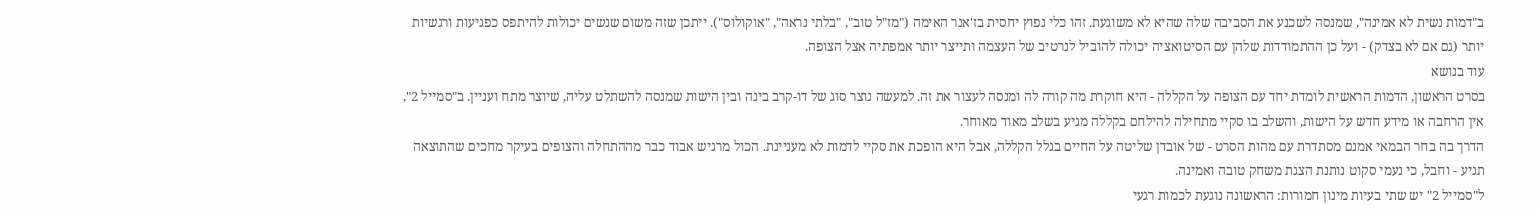ב"דמות נשית לא אמינה", שמנסה לשכנע את הסביבה שלה שהיא לא משוגעת. זהו כלי נפוץ יחסית בז'אנר האימה ("מז"ל טוב", "בלתי נראה", "אוקולוס"). ייתכן שזה משום שנשים יכולות להיתפס כפגיעות ורגשיות יותר (גם אם לא בצדק) - ועל כן ההתמודדות שלהן עם הסיטואציה יכולה להוביל לנרטיב של העצמה ותייצר יותר אמפתיה אצל הצופה.
עוד בנושא
בסרט הראשון, הדמות הראשית לומדת יחד עם הצופה על הקללה - היא חוקרת מה קורה לה ומנסה לעצור את זה. למעשה נוצר סוג של דו-קרב בינה ובין הישות שמנסה להשתלט עליה, שיוצר מתח ועניין. ב"סמייל 2", אין הרחבה או מידע חדש על הישות, והשלב בו סקיי מתחילה להילחם בקללה מגיע בשלב מאוד מאוחר.
הדרך בה בחר הבמאי אמנם מסתדרת עם מהות הסרט - של אובדן שליטה על החיים בגלל הקללה, אבל היא הופכת את סקיי לדמות לא מעניינת. הכול מרגיש אבוד כבר מההתחלה והצופים בעיקר מחכים שהתוצאה תגיע - וחבל, כי נעמי סקוט נותנת הצגת משחק טובה ואמינה.
ל"סמייל 2" יש שתי בעיות מינון חמורות: הראשונה נוגעת לכמות רגעי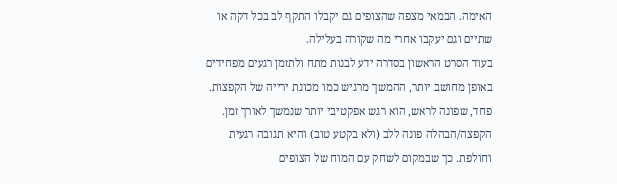האימה. הבמאי מצפה שהצופים גם יקבלו התקף לב בכל דקה או שתיים וגם יעקבו אחרי מה שקורה בעלילה.
בעוד הסרט הראשון בסדרה ידע לבנות מתח ולתזמן רגעים מפחידים באופן מחושב יותר, ההמשך מרגיש כמו מכונת ירייה של הקפצות. פחד, שפונה לראש, הוא רגש אפקטיבי יותר שנמשך לאורך זמן. הקפצה/הבהלה פונה ללב (ולא בקטע טוב) והיא תגובה רגעית וחולפת. כך שבמקום לשחק עם המוח של הצופים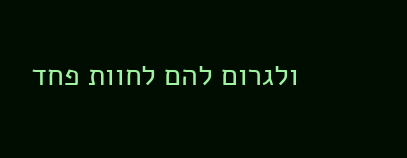ולגרום להם לחוות פחד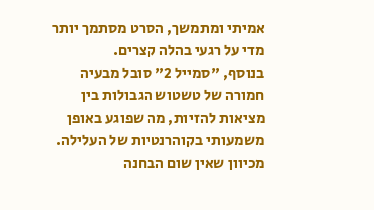אמיתי ומתמשך, הסרט מסתמך יותר מדי על רגעי בהלה קצרים.
בנוסף, "סמייל 2" סובל מבעיה חמורה של טשטוש הגבולות בין מציאות להזיות, מה שפוגע באופן משמעותי בקוהרנטיות של העלילה. מכיוון שאין שום הבחנה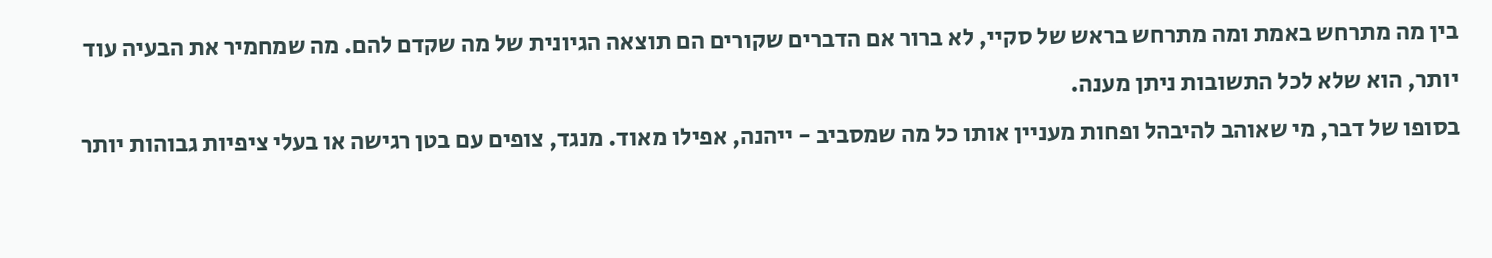בין מה מתרחש באמת ומה מתרחש בראש של סקיי, לא ברור אם הדברים שקורים הם תוצאה הגיונית של מה שקדם להם. מה שמחמיר את הבעיה עוד יותר, הוא שלא לכל התשובות ניתן מענה.
בסופו של דבר, מי שאוהב להיבהל ופחות מעניין אותו כל מה שמסביב - ייהנה, אפילו מאוד. מנגד, צופים עם בטן רגישה או בעלי ציפיות גבוהות יותר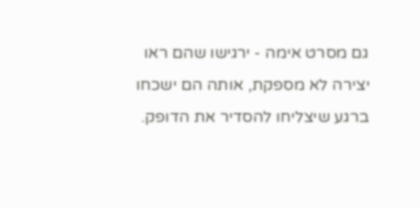גם מסרט אימה - ירגישו שהם ראו יצירה לא מספקת, אותה הם ישכחו ברגע שיצליחו להסדיר את הדופק.